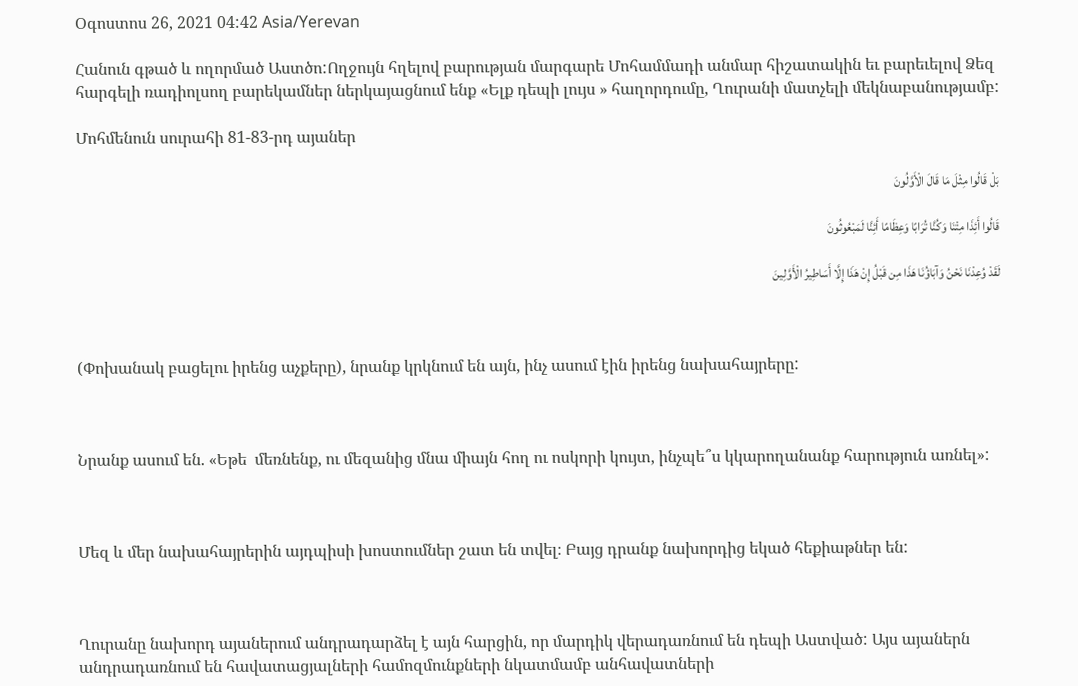Օգոստոս 26, 2021 04:42 Asia/Yerevan

Հանուն գթած և ողորմած Աստծո:Ողջույն հղելով բարության մարգարե Մոհամմադի անմար հիշատակին եւ բարեւելով Ձեզ հարգելի ռադիոլսող բարեկամներ ներկայացնում ենք «Ելք դեպի լույս » հաղորդումը, Ղուրանի մատչելի մեկնաբանությամբ:

Մոհմենուն սուրահի 81-83-րդ այաներ

بَلْ قَالُوا مِثْلَ مَا قَالَ الْأَوَّلُونَ

قَالُوا أَئِذَا مِتْنَا وَکُنَّا تُرَابًا وَعِظَامًا أَئِنَّا لَمَبْعُوثُونَ

لَقَدْ وُعِدْنَا نَحْنُ وَآبَاؤُنَا هَذَا مِن قَبْلُ إِنْ هَذَا إِلَّا أَسَاطِیرُ الْأَوَّلِینَ



(Փոխանակ բացելու իրենց աչքերը), նրանք կրկնում են այն, ինչ ասում էին իրենց նախահայրերը:



Նրանք ասում են. «Եթե  մեռնենք, ու մեզանից մնա միայն հող ու ոսկորի կույտ, ինչպե՞ս կկարողանանք հարություն առնել»:



Մեզ և մեր նախահայրերին այդպիսի խոստումներ շատ են տվել։ Բայց դրանք նախորդից եկած հեքիաթներ են:



Ղուրանը նախորդ այաներում անդրադարձել է այն հարցին, որ մարդիկ վերադառնում են դեպի Աստված: Այս այաներն անդրադառնում են հավատացյալների համոզմունքների նկատմամբ անհավատների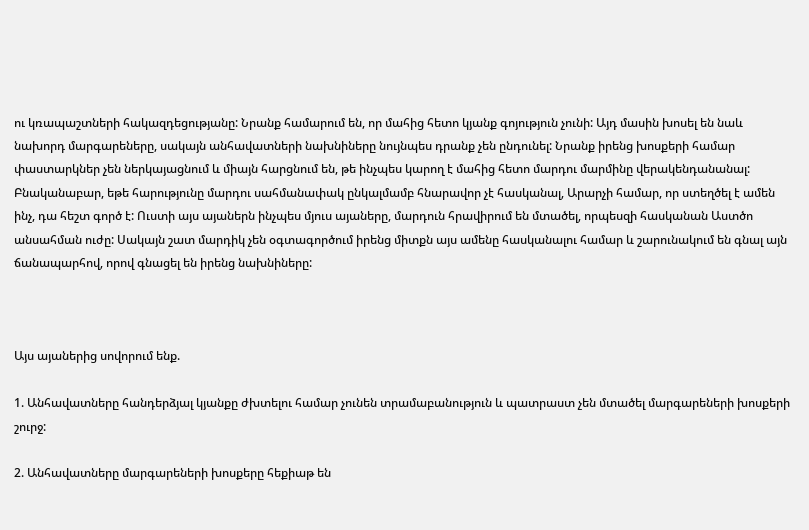ու կռապաշտների հակազդեցությանը: Նրանք համարում են, որ մահից հետո կյանք գոյություն չունի: Այդ մասին խոսել են նաև  նախորդ մարգարեները, սակայն անհավատների նախնիները նույնպես դրանք չեն ընդունել: Նրանք իրենց խոսքերի համար փաստարկներ չեն ներկայացնում և միայն հարցնում են, թե ինչպես կարող է մահից հետո մարդու մարմինը վերակենդանանալ: Բնականաբար, եթե հարությունը մարդու սահմանափակ ընկալմամբ հնարավոր չէ հասկանալ, Արարչի համար, որ ստեղծել է ամեն ինչ, դա հեշտ գործ է: Ուստի այս այաներն ինչպես մյուս այաները, մարդուն հրավիրում են մտածել, որպեսզի հասկանան Աստծո անսահման ուժը: Սակայն շատ մարդիկ չեն օգտագործում իրենց միտքն այս ամենը հասկանալու համար և շարունակում են գնալ այն ճանապարհով, որով գնացել են իրենց նախնիները:



Այս այաներից սովորում ենք.

1. Անհավատները հանդերձյալ կյանքը ժխտելու համար չունեն տրամաբանություն և պատրաստ չեն մտածել մարգարեների խոսքերի շուրջ:

2. Անհավատները մարգարեների խոսքերը հեքիաթ են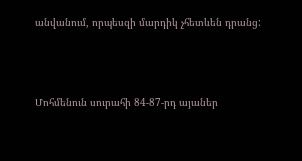անվանում, որպեսզի մարդիկ չհետևեն դրանց:



Մոհմենուն սուրահի 84-87-րդ այաներ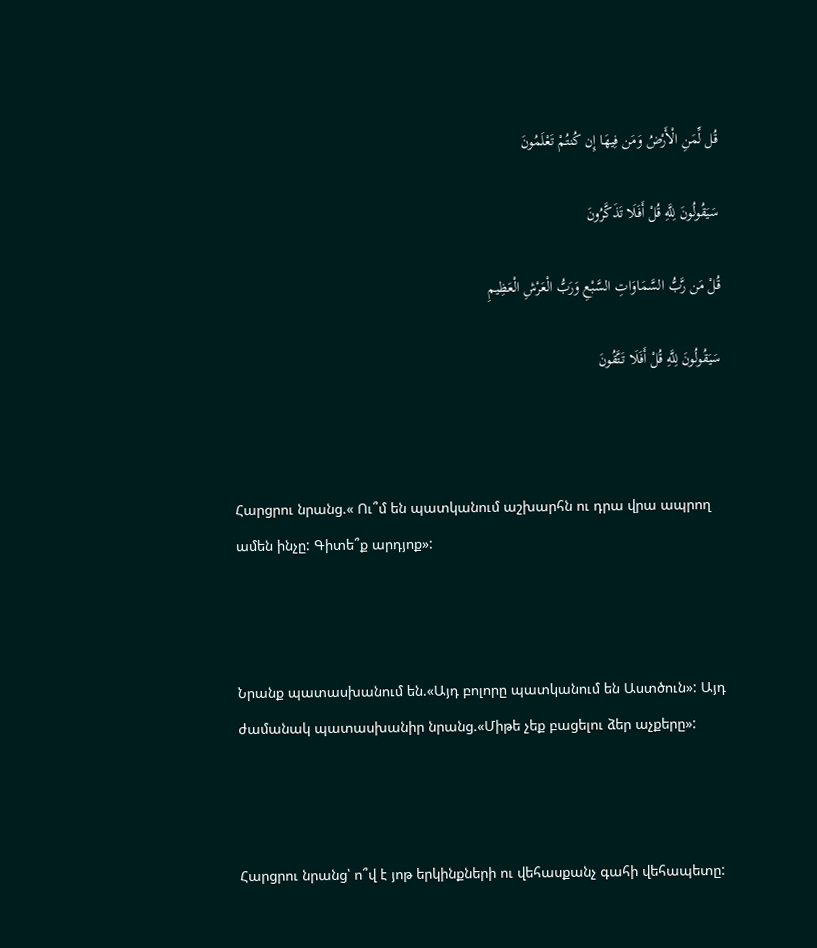قُل لِّمَنِ الْأَرْضُ وَمَن فِیهَا إِن کُنتُمْ تَعْلَمُونَ

سَیَقُولُونَ لِلَّهِ قُلْ أَفَلَا تَذَکَّرُونَ

قُلْ مَن رَّبُّ السَّمَاوَاتِ السَّبْعِ وَرَبُّ الْعَرْشِ الْعَظِیمِ

سَیَقُولُونَ لِلَّهِ قُلْ أَفَلَا تَتَّقُونَ



Հարցրու նրանց.« Ու՞մ են պատկանում աշխարհն ու դրա վրա ապրող ամեն ինչը: Գիտե՞ք արդյոք»:



Նրանք պատասխանում են.«Այդ բոլորը պատկանում են Աստծուն»: Այդ ժամանակ պատասխանիր նրանց.«Միթե չեք բացելու ձեր աչքերը»:



Հարցրու նրանց՝ ո՞վ է յոթ երկինքների ու վեհասքանչ գահի վեհապետը: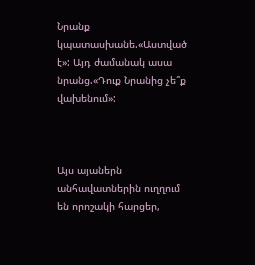Նրանք կպատասխանե.«Աստված է»: Այդ ժամանակ ասա նրանց.«Դուք Նրանից չե՞ք վախենում»:



Այս այաներն անհավատներին ուղղում են որոշակի հարցեր,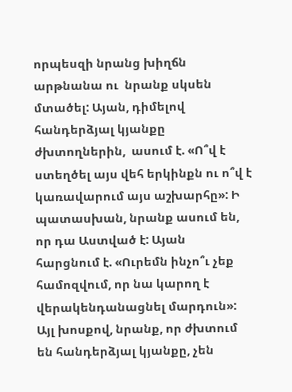որպեսզի նրանց խիղճն արթնանա ու  նրանք սկսեն մտածել: Այան, դիմելով հանդերձյալ կյանքը ժխտողներին,  ասում է. «Ո՞վ է ստեղծել այս վեհ երկինքն ու ո՞վ է կառավարում այս աշխարհը»: Ի պատասխան, նրանք ասում են, որ դա Աստված է: Այան  հարցնում է. «Ուրեմն ինչո՞ւ չեք համոզվում, որ նա կարող է վերակենդանացնել մարդուն»: Այլ խոսքով, նրանք, որ ժխտում են հանդերձյալ կյանքը, չեն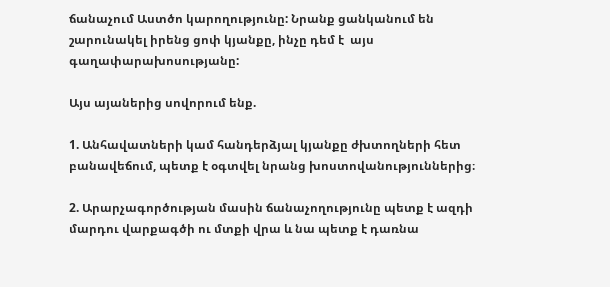ճանաչում Աստծո կարողությունը: Նրանք ցանկանում են շարունակել իրենց ցոփ կյանքը, ինչը դեմ է  այս գաղափարախոսությանը:

Այս այաներից սովորում ենք.

1. Անհավատների կամ հանդերձյալ կյանքը ժխտողների հետ բանավեճում, պետք է օգտվել նրանց խոստովանություններից։

2. Արարչագործության մասին ճանաչողությունը պետք է ազդի մարդու վարքագծի ու մտքի վրա և նա պետք է դառնա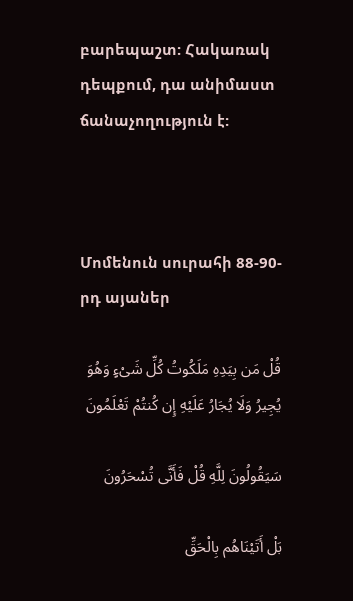բարեպաշտ: Հակառակ դեպքում, դա անիմաստ ճանաչողություն է:



Մոմենուն սուրահի 88-90-րդ այաներ

قُلْ مَن بِیَدِهِ مَلَکُوتُ کُلِّ شَیْءٍ وَهُوَ یُجِیرُ وَلَا یُجَارُ عَلَیْهِ إِن کُنتُمْ تَعْلَمُونَ

سَیَقُولُونَ لِلَّهِ قُلْ فَأَنَّى تُسْحَرُونَ

بَلْ أَتَیْنَاهُم بِالْحَقِّ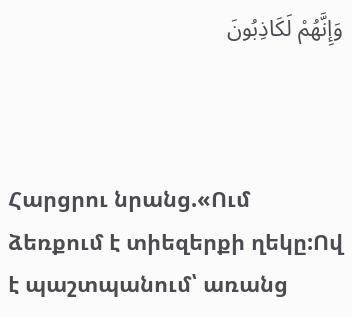وَإِنَّهُمْ لَکَاذِبُونَ



Հարցրու նրանց.«Ում ձեռքում է տիեզերքի ղեկը:Ով է պաշտպանում՝ առանց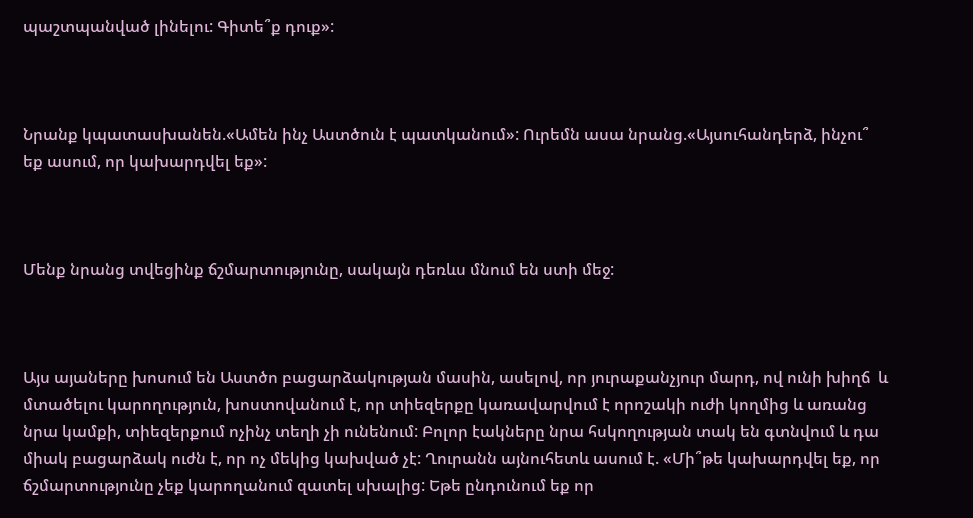պաշտպանված լինելու: Գիտե՞ք դուք»:



Նրանք կպատասխանեն.«Ամեն ինչ Աստծուն է պատկանում»: Ուրեմն ասա նրանց.«Այսուհանդերձ, ինչու՞ եք ասում, որ կախարդվել եք»:



Մենք նրանց տվեցինք ճշմարտությունը, սակայն դեռևս մնում են ստի մեջ:



Այս այաները խոսում են Աստծո բացարձակության մասին, ասելով, որ յուրաքանչյուր մարդ, ով ունի խիղճ  և մտածելու կարողություն, խոստովանում է, որ տիեզերքը կառավարվում է որոշակի ուժի կողմից և առանց նրա կամքի, տիեզերքում ոչինչ տեղի չի ունենում: Բոլոր էակները նրա հսկողության տակ են գտնվում և դա միակ բացարձակ ուժն է, որ ոչ մեկից կախված չէ: Ղուրանն այնուհետև ասում է. «Մի՞թե կախարդվել եք, որ ճշմարտությունը չեք կարողանում զատել սխալից: Եթե ընդունում եք որ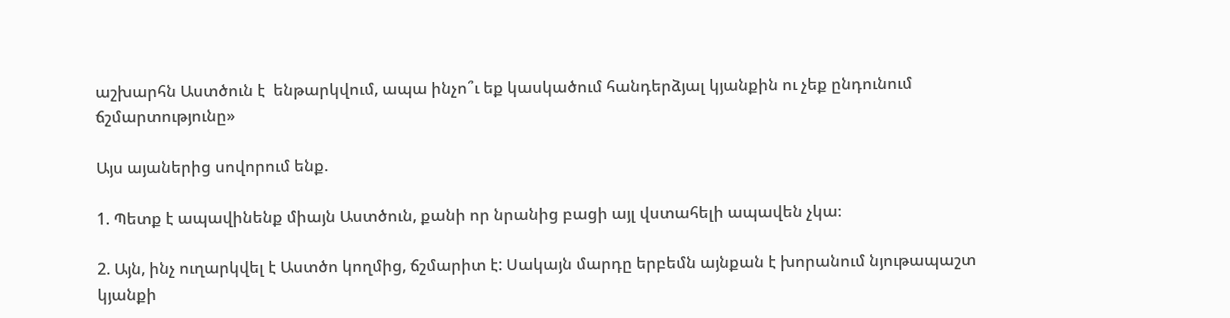աշխարհն Աստծուն է  ենթարկվում, ապա ինչո՞ւ եք կասկածում հանդերձյալ կյանքին ու չեք ընդունում ճշմարտությունը»

Այս այաներից սովորում ենք.

1. Պետք է ապավինենք միայն Աստծուն, քանի որ նրանից բացի այլ վստահելի ապավեն չկա։

2. Այն, ինչ ուղարկվել է Աստծո կողմից, ճշմարիտ է: Սակայն մարդը երբեմն այնքան է խորանում նյութապաշտ կյանքի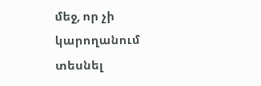մեջ, որ չի կարողանում տեսնել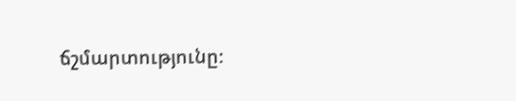ճշմարտությունը։